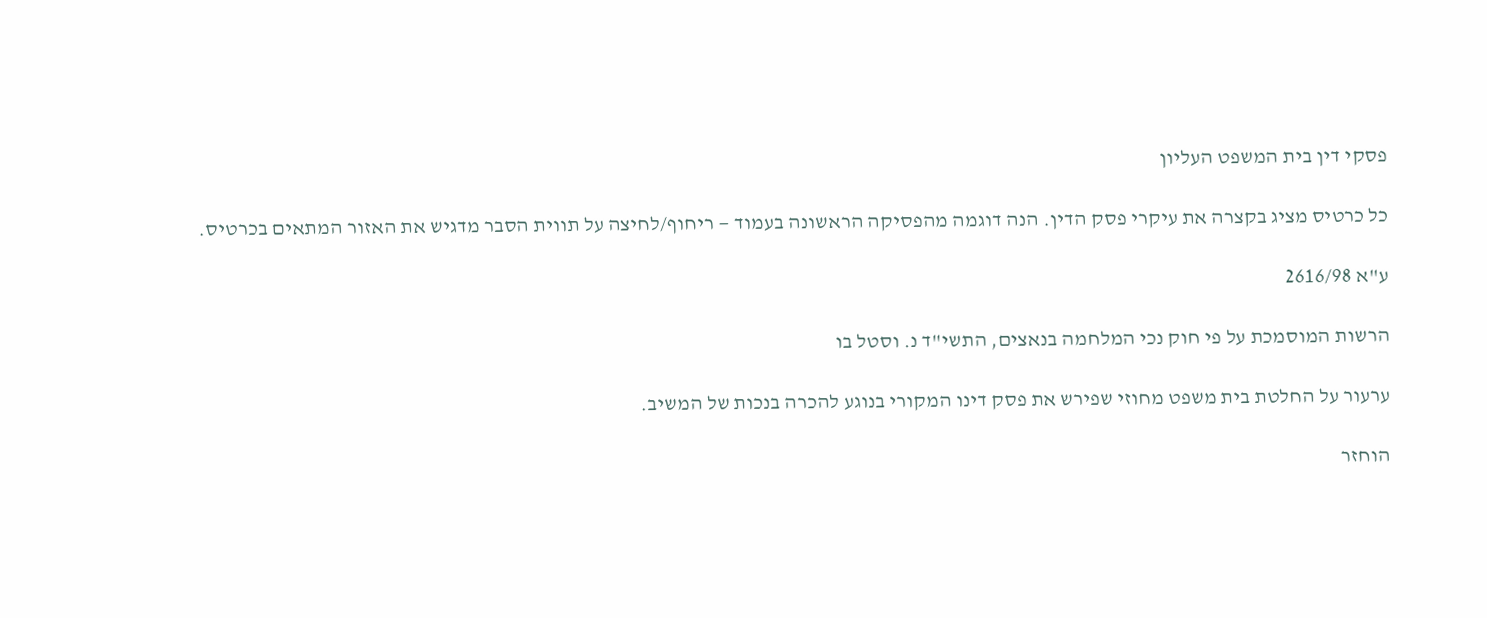פסקי דין בית המשפט העליון

כל כרטיס מציג בקצרה את עיקרי פסק הדין. הנה דוגמה מהפסיקה הראשונה בעמוד — ריחוף/לחיצה על תווית הסבר מדגיש את האזור המתאים בכרטיס.

ע"א 2616/98

הרשות המוסמכת על פי חוק נכי המלחמה בנאצים, התשי"ד נ. וסטל בו

ערעור על החלטת בית משפט מחוזי שפירש את פסק דינו המקורי בנוגע להכרה בנכות של המשיב.

הוחזר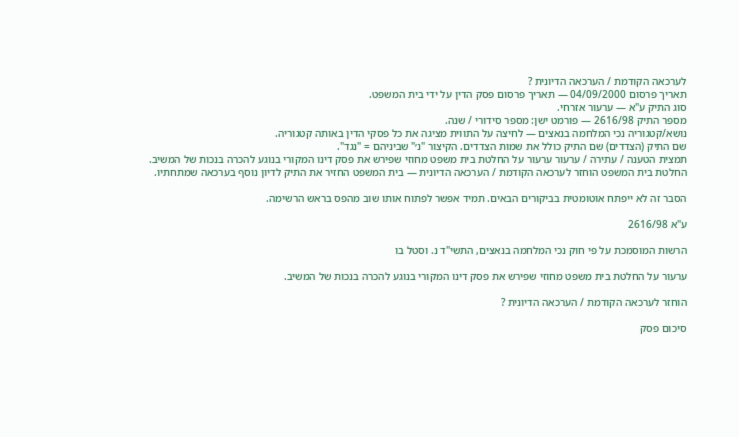לערכאה הקודמת / הערכאה הדיונית ?
תאריך פרסום 04/09/2000 — תאריך פרסום פסק הדין על ידי בית המשפט.
סוג התיק ע"א — ערעור אזרחי.
מספר התיק 2616/98 — פורמט ישן: מספר סידורי / שנה.
נושא/קטגוריה נכי המלחמה בנאצים — לחיצה על התווית מציגה את כל פסקי הדין באותה קטגוריה.
שם התיק (הצדדים) שם התיק כולל את שמות הצדדים. הקיצור "נ׳" שביניהם = "נגד".
תמצית הטענה / עתירה / ערעור ערעור על החלטת בית משפט מחוזי שפירש את פסק דינו המקורי בנוגע להכרה בנכות של המשיב.
החלטת בית המשפט הוחזר לערכאה הקודמת / הערכאה הדיונית — בית המשפט החזיר את התיק לדיון נוסף בערכאה שמתחתיו.

הסבר זה לא ייפתח אוטומטית בביקורים הבאים. תמיד אפשר לפתוח אותו שוב מהפס בראש הרשימה.

ע"א 2616/98

הרשות המוסמכת על פי חוק נכי המלחמה בנאצים, התשי"ד נ. וסטל בו

ערעור על החלטת בית משפט מחוזי שפירש את פסק דינו המקורי בנוגע להכרה בנכות של המשיב.

הוחזר לערכאה הקודמת / הערכאה הדיונית ?

סיכום פסק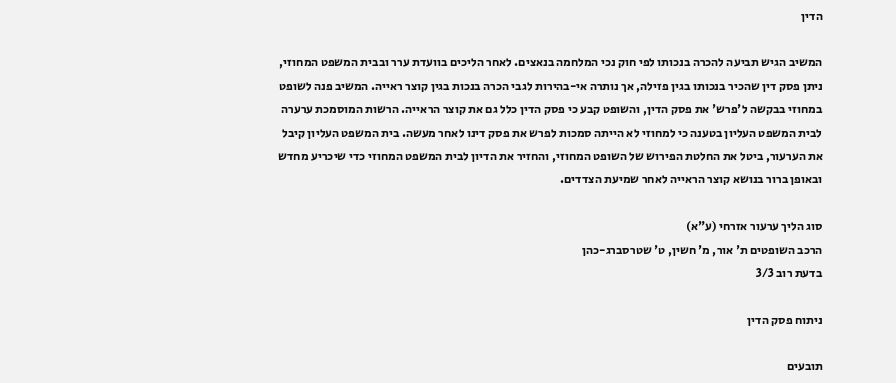הדין

המשיב הגיש תביעה להכרה בנכותו לפי חוק נכי המלחמה בנאצים. לאחר הליכים בוועדת ערר ובבית המשפט המחוזי, ניתן פסק דין שהכיר בנכותו בגין פזילה, אך נותרה אי-בהירות לגבי הכרה בנכות בגין קוצר ראייה. המשיב פנה לשופט במחוזי בבקשה ל'פרש' את פסק הדין, והשופט קבע כי פסק הדין כלל גם את קוצר הראייה. הרשות המוסמכת ערערה לבית המשפט העליון בטענה כי למחוזי לא הייתה סמכות לפרש את פסק דינו לאחר מעשה. בית המשפט העליון קיבל את הערעור, ביטל את החלטת הפירוש של השופט המחוזי, והחזיר את הדיון לבית המשפט המחוזי כדי שיכריע מחדש ובאופן ברור בנושא קוצר הראייה לאחר שמיעת הצדדים.

סוג הליך ערעור אזרחי (ע"א)
הרכב השופטים ת' אור, מ' חשין, ט' שטרסברג-כהן
בדעת רוב 3/3

ניתוח פסק הדין

תובעים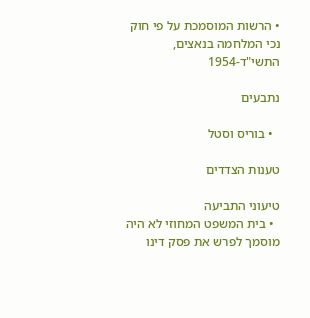• הרשות המוסמכת על פי חוק נכי המלחמה בנאצים, התשי"ד-1954

נתבעים

  • בוריס וסטל

טענות הצדדים

טיעוני התביעה
  • בית המשפט המחוזי לא היה מוסמך לפרש את פסק דינו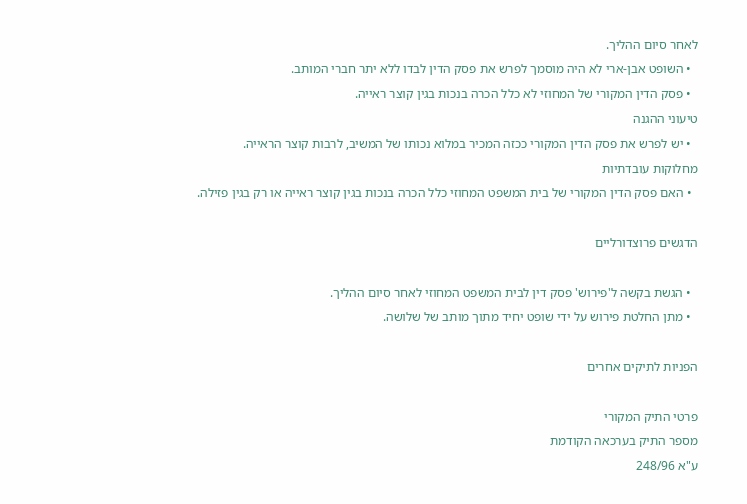לאחר סיום ההליך.
  • השופט אבן-ארי לא היה מוסמך לפרש את פסק הדין לבדו ללא יתר חברי המותב.
  • פסק הדין המקורי של המחוזי לא כלל הכרה בנכות בגין קוצר ראייה.
טיעוני ההגנה
  • יש לפרש את פסק הדין המקורי ככזה המכיר במלוא נכותו של המשיב, לרבות קוצר הראייה.
מחלוקות עובדתיות
  • האם פסק הדין המקורי של בית המשפט המחוזי כלל הכרה בנכות בגין קוצר ראייה או רק בגין פזילה.

הדגשים פרוצדורליים

  • הגשת בקשה ל'פירוש' פסק דין לבית המשפט המחוזי לאחר סיום ההליך.
  • מתן החלטת פירוש על ידי שופט יחיד מתוך מותב של שלושה.

הפניות לתיקים אחרים

פרטי התיק המקורי
מספר התיק בערכאה הקודמת
ע"א 248/96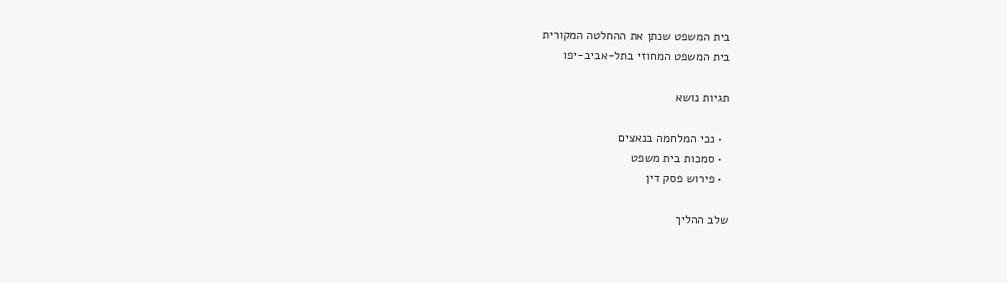בית המשפט שנתן את ההחלטה המקורית
בית המשפט המחוזי בתל-אביב-יפו

תגיות נושא

  • נכי המלחמה בנאצים
  • סמכות בית משפט
  • פירוש פסק דין

שלב ההליך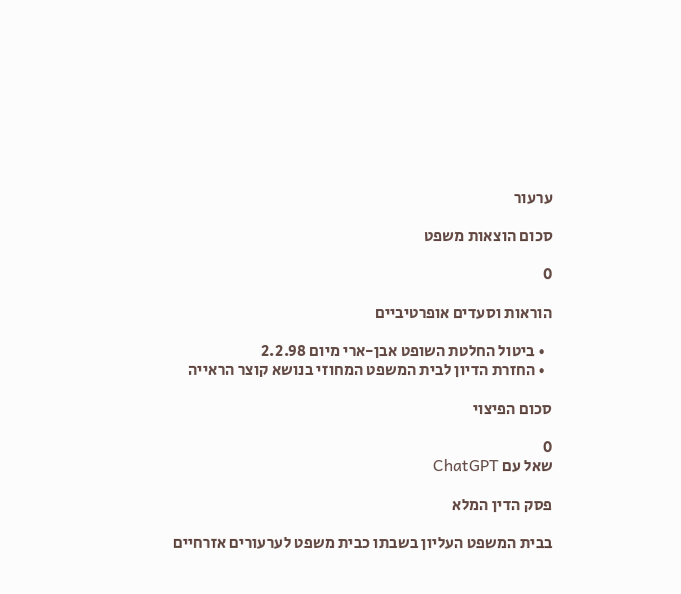ערעור

סכום הוצאות משפט

0

הוראות וסעדים אופרטיביים

  • ביטול החלטת השופט אבן-ארי מיום 2.2.98
  • החזרת הדיון לבית המשפט המחוזי בנושא קוצר הראייה

סכום הפיצוי

0
שאל עם ChatGPT

פסק הדין המלא

בבית המשפט העליון בשבתו כבית משפט לערעורים אזרחיים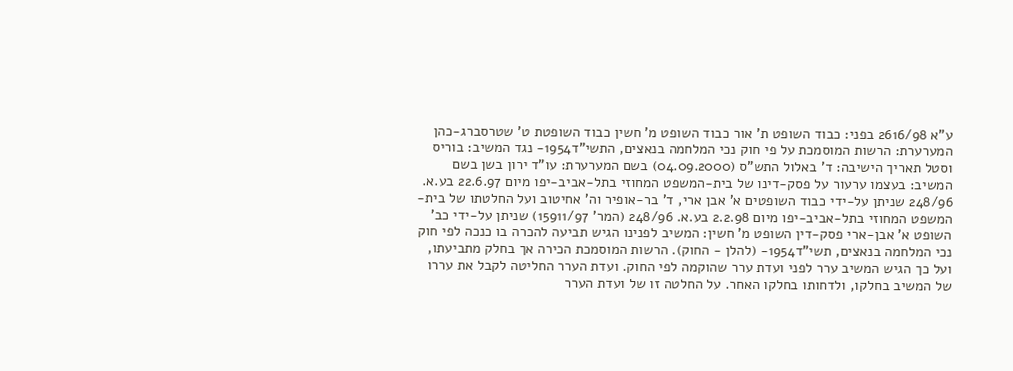ע"א 2616/98 בפני: כבוד השופט ת' אור כבוד השופט מ' חשין כבוד השופטת ט' שטרסברג-כהן המערערת: הרשות המוסמכת על פי חוק נכי המלחמה בנאצים, התשי"ד1954- נגד המשיב: בוריס וסטל תאריך הישיבה: ד' באלול התש"ס (04.09.2000) בשם המערערת: עו"ד ירון בשן בשם המשיב: בעצמו ערעור על פסק-דינו של בית-המשפט המחוזי בתל-אביב-יפו מיום 22.6.97 בע.א. 248/96 שניתן על-ידי כבוד השופטים א' אבן ארי, ד' בר-אופיר וה' אחיטוב ועל החלטתו של בית-המשפט המחוזי בתל-אביב-יפו מיום 2.2.98 בע.א. 248/96 (המר' 15911/97) שניתן על-ידי כב' השופט א' אבן-ארי פסק-דין השופט מ' חשין: המשיב לפנינו הגיש תביעה להכרה בו כנכה לפי חוק נכי המלחמה בנאצים, תשי"ד1954- (להלן - החוק). הרשות המוסמכת הכירה אך בחלק מתביעתו, ועל כך הגיש המשיב ערר לפני ועדת ערר שהוקמה לפי החוק. ועדת הערר החליטה לקבל את עררו של המשיב בחלקו, ולדחותו בחלקו האחר. על החלטה זו של ועדת הערר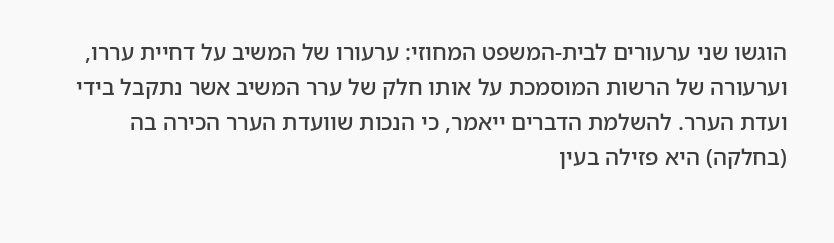הוגשו שני ערעורים לבית-המשפט המחוזי: ערעורו של המשיב על דחיית עררו, וערעורה של הרשות המוסמכת על אותו חלק של ערר המשיב אשר נתקבל בידי ועדת הערר. להשלמת הדברים ייאמר, כי הנכות שוועדת הערר הכירה בה (בחלקה) היא פזילה בעין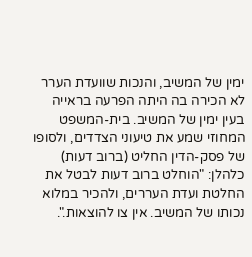ימין של המשיב, והנכות שוועדת הערר לא הכירה בה היתה הפרעה בראייה בעין ימין של המשיב. בית-המשפט המחוזי שמע את טיעוני הצדדים, ולסופו של פסק-הדין החליט (ברוב דעות) כלהלן: "הוחלט ברוב דעות לבטל את החלטת ועדת העררים, ולהכיר במלוא נכותו של המשיב. אין צו להוצאות.".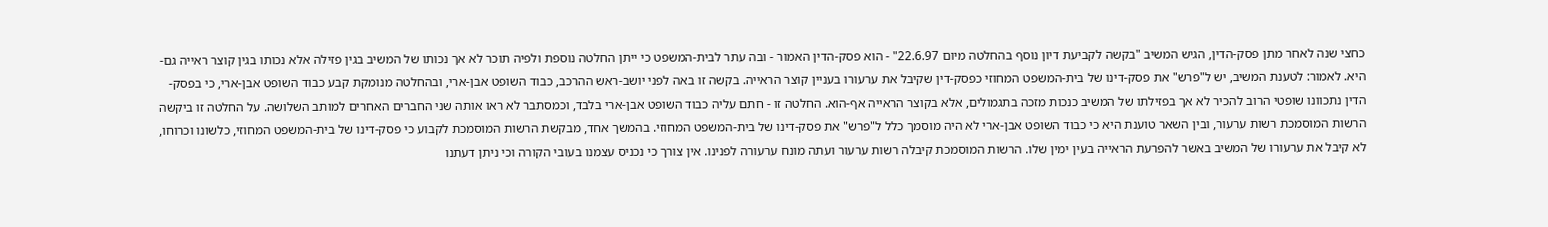כחצי שנה לאחר מתן פסק-הדין, הגיש המשיב "בקשה לקביעת דיון נוסף בהחלטה מיום 22.6.97" - הוא פסק-הדין האמור - ובה עתר לבית-המשפט כי ייתן החלטה נוספת ולפיה תוכר לא אך נכותו של המשיב בגין פזילה אלא נכותו בגין קוצר ראייה גם-היא. לאמור: לטענת המשיב, יש ל"פרש" את פסק-דינו של בית-המשפט המחוזי כפסק-דין שקיבל את ערעורו בעניין קוצר הראייה. בקשה זו באה לפני יושב-ראש ההרכב, כבוד השופט אבן-ארי, ובהחלטה מנומקת קבע כבוד השופט אבן-ארי, כי בפסק-הדין נתכוונו שופטי הרוב להכיר לא אך בפזילתו של המשיב כנכות מזכה בתגמולים, אלא בקוצר הראייה אף-הוא. החלטה זו - חתם עליה כבוד השופט אבן-ארי בלבד, וכמסתבר לא ראו אותה שני החברים האחרים למותב השלושה. על החלטה זו ביקשה הרשות המוסמכת רשות ערעור, ובין השאר טוענת היא כי כבוד השופט אבן-ארי לא היה מוסמך כלל ל"פרש" את פסק-דינו של בית-המשפט המחוזי. בהמשך אחד, מבקשת הרשות המוסמכת לקבוע כי פסק-דינו של בית-המשפט המחוזי, כלשונו וכרוחו, לא קיבל את ערעורו של המשיב באשר להפרעת הראייה בעין ימין שלו. הרשות המוסמכת קיבלה רשות ערעור ועתה מונח ערעורה לפנינו. אין צורך כי נכניס עצמנו בעובי הקורה וכי ניתן דעתנו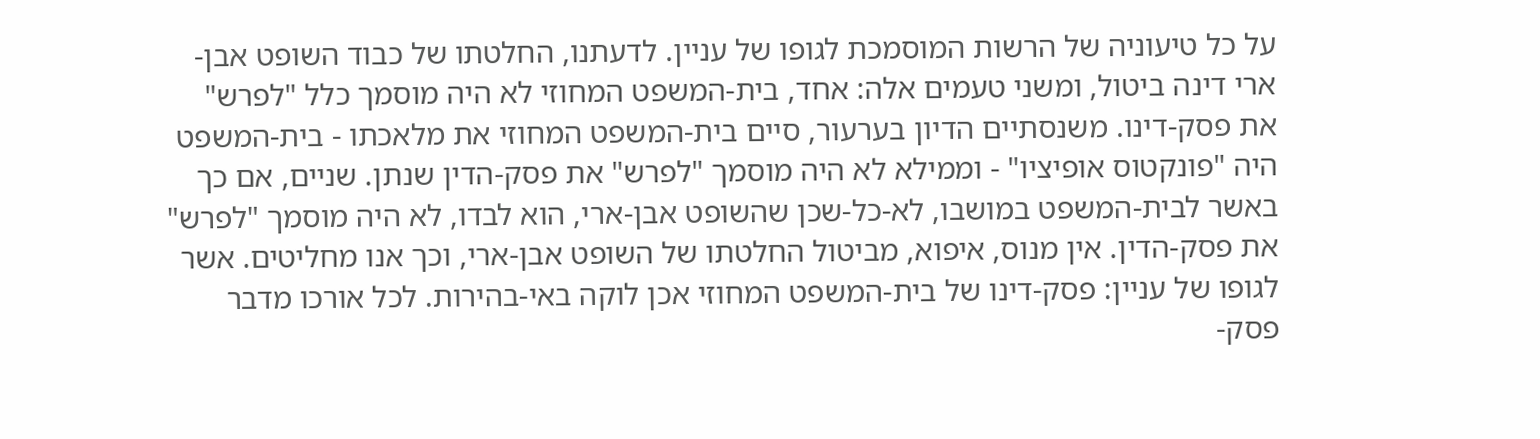על כל טיעוניה של הרשות המוסמכת לגופו של עניין. לדעתנו, החלטתו של כבוד השופט אבן-ארי דינה ביטול, ומשני טעמים אלה: אחד, בית-המשפט המחוזי לא היה מוסמך כלל "לפרש" את פסק-דינו. משנסתיים הדיון בערעור, סיים בית-המשפט המחוזי את מלאכתו - בית-המשפט היה "פונקטוס אופיציו" - וממילא לא היה מוסמך "לפרש" את פסק-הדין שנתן. שניים, אם כך באשר לבית-המשפט במושבו, לא-כל-שכן שהשופט אבן-ארי, הוא לבדו, לא היה מוסמך "לפרש" את פסק-הדין. אין מנוס, איפוא, מביטול החלטתו של השופט אבן-ארי, וכך אנו מחליטים. אשר לגופו של עניין: פסק-דינו של בית-המשפט המחוזי אכן לוקה באי-בהירות. לכל אורכו מדבר פסק-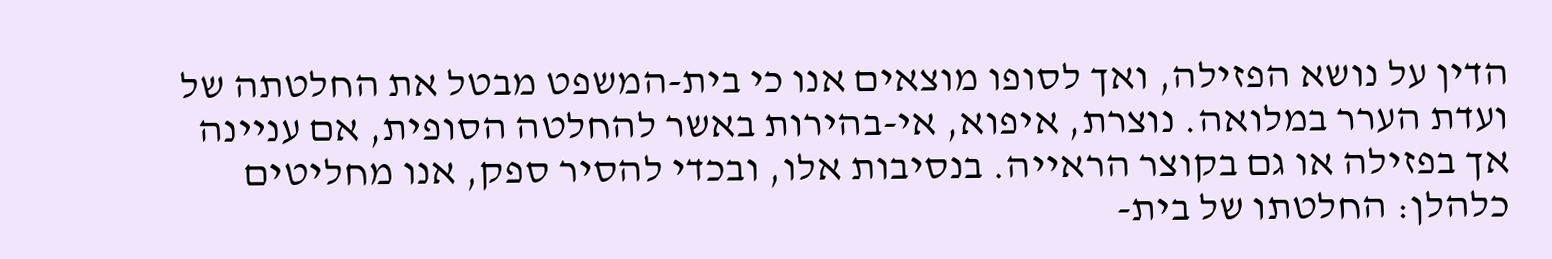הדין על נושא הפזילה, ואך לסופו מוצאים אנו כי בית-המשפט מבטל את החלטתה של ועדת הערר במלואה. נוצרת, איפוא, אי-בהירות באשר להחלטה הסופית, אם עניינה אך בפזילה או גם בקוצר הראייה. בנסיבות אלו, ובכדי להסיר ספק, אנו מחליטים כלהלן: החלטתו של בית-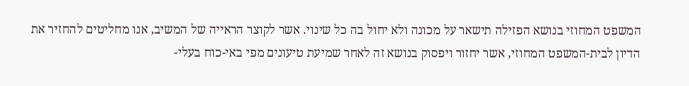המשפט המחוזי בנושא הפזילה תישאר על מכונה ולא יחול בה כל שינוי. אשר לקוצר הראייה של המשיב, אנו מחליטים להחזיר את הדיון לבית-המשפט המחוזי, אשר יחזור ויפסוק בנושא זה לאחר שמיעת טיעונים מפי באי-כוח בעלי-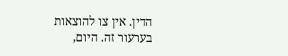הדין. אין צו להוצאות בערעור זה. היום,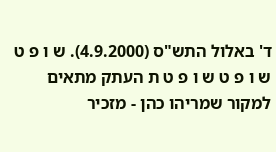ד' באלול התש"ס (4.9.2000). ש ו פ ט ש ו פ ט ש ו פ ט ת העתק מתאים למקור שמריהו כהן - מזכיר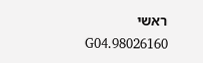ראשי 98026160.G04